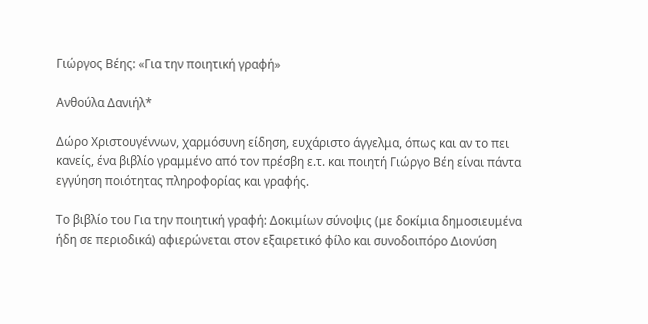Γιώργος Βέης: «Για την ποιητική γραφή»

Ανθούλα Δανιήλ*

Δώρο Χριστουγέννων, χαρμόσυνη είδηση, ευχάριστο άγγελμα, όπως και αν το πει κανείς, ένα βιβλίο γραμμένο από τον πρέσβη ε.τ. και ποιητή Γιώργο Βέη είναι πάντα εγγύηση ποιότητας πληροφορίας και γραφής.

Το βιβλίο του Για την ποιητική γραφή: Δοκιμίων σύνοψις (με δοκίμια δημοσιευμένα ήδη σε περιοδικά) αφιερώνεται στον εξαιρετικό φίλο και συνοδοιπόρο Διονύση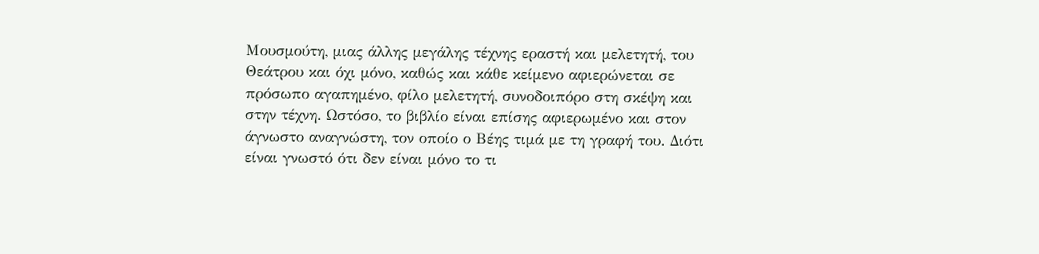Μουσμούτη, μιας άλλης μεγάλης τέχνης εραστή και μελετητή, του Θεάτρου και όχι μόνο, καθώς και κάθε κείμενο αφιερώνεται σε πρόσωπο αγαπημένο, φίλο μελετητή, συνοδοιπόρο στη σκέψη και στην τέχνη. Ωστόσο, το βιβλίο είναι επίσης αφιερωμένο και στον άγνωστο αναγνώστη, τον οποίο ο Βέης τιμά με τη γραφή του. Διότι είναι γνωστό ότι δεν είναι μόνο το τι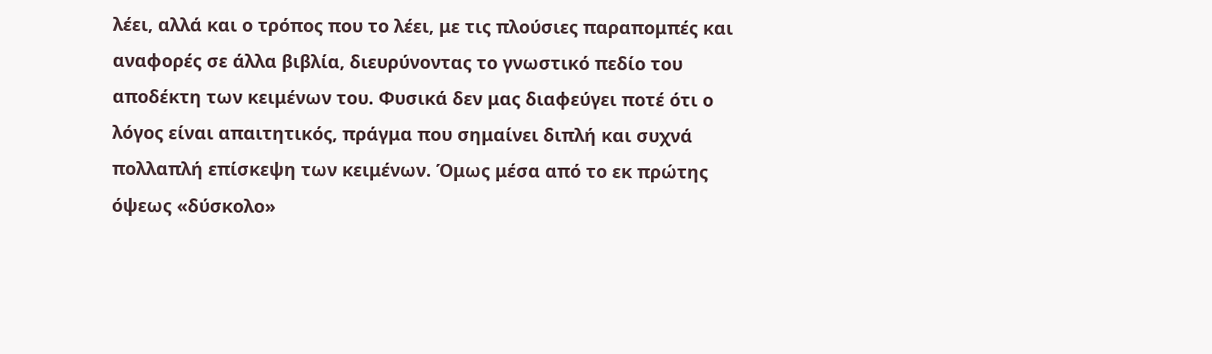λέει, αλλά και ο τρόπος που το λέει, με τις πλούσιες παραπομπές και αναφορές σε άλλα βιβλία, διευρύνοντας το γνωστικό πεδίο του αποδέκτη των κειμένων του. Φυσικά δεν μας διαφεύγει ποτέ ότι ο λόγος είναι απαιτητικός, πράγμα που σημαίνει διπλή και συχνά πολλαπλή επίσκεψη των κειμένων. Όμως μέσα από το εκ πρώτης όψεως «δύσκολο»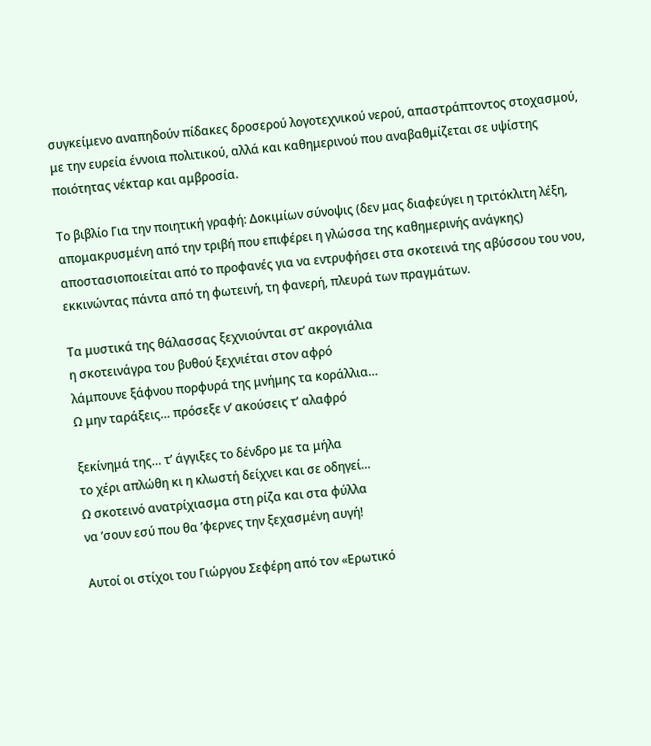συγκείμενο αναπηδούν πίδακες δροσερού λογοτεχνικού νερού, απαστράπτοντος στοχασμού, με την ευρεία έννοια πολιτικού, αλλά και καθημερινού που αναβαθμίζεται σε υψίστης ποιότητας νέκταρ και αμβροσία.

Το βιβλίο Για την ποιητική γραφή: Δοκιμίων σύνοψις (δεν μας διαφεύγει η τριτόκλιτη λέξη, απομακρυσμένη από την τριβή που επιφέρει η γλώσσα της καθημερινής ανάγκης) αποστασιοποιείται από το προφανές για να εντρυφήσει στα σκοτεινά της αβύσσου του νου, εκκινώντας πάντα από τη φωτεινή, τη φανερή, πλευρά των πραγμάτων.

Τα μυστικά της θάλασσας ξεχνιούνται στ’ ακρογιάλια
η σκοτεινάγρα του βυθού ξεχνιέται στον αφρό
λάμπουνε ξάφνου πορφυρά της μνήμης τα κοράλλια…
Ω μην ταράξεις… πρόσεξε ν’ ακούσεις τ’ αλαφρό

ξεκίνημά της… τ’ άγγιξες το δένδρο με τα μήλα
το χέρι απλώθη κι η κλωστή δείχνει και σε οδηγεί…
Ω σκοτεινό ανατρίχιασμα στη ρίζα και στα φύλλα
να ’σουν εσύ που θα ’φερνες την ξεχασμένη αυγή!

Αυτοί οι στίχοι του Γιώργου Σεφέρη από τον «Ερωτικό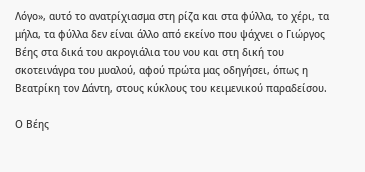Λόγο», αυτό το ανατρίχιασμα στη ρίζα και στα φύλλα, το χέρι, τα μήλα, τα φύλλα δεν είναι άλλο από εκείνο που ψάχνει ο Γιώργος Βέης στα δικά του ακρογιάλια του νου και στη δική του σκοτεινάγρα του μυαλού, αφού πρώτα μας οδηγήσει, όπως η Βεατρίκη τον Δάντη, στους κύκλους του κειμενικού παραδείσου.

Ο Βέης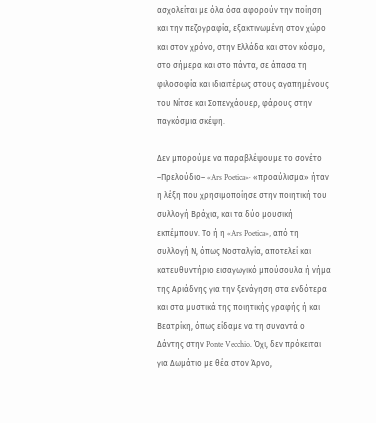ασχολείται με όλα όσα αφορούν την ποίηση και την πεζογραφία, εξακτινωμένη στον χώρο και στον χρόνο, στην Ελλάδα και στον κόσμο, στο σήμερα και στο πάντα, σε άπασα τη φιλοσοφία και ιδιαιτέρως στους αγαπημένους του Νίτσε και Σοπενχάουερ, φάρους στην παγκόσμια σκέψη.

Δεν μπορούμε να παραβλέψουμε το σονέτο –Πρελούδιο– «Ars Poetica»· «προαύλισμα» ήταν η λέξη που χρησιμοποίησε στην ποιητική του συλλογή Βράχια, και τα δύο μουσική εκπέμπουν. Το ή η «Ars Poetica», από τη συλλογή Ν, όπως Νοσταλγία, αποτελεί και κατευθυντήριο εισαγωγικό μπούσουλα ή νήμα της Αριάδνης για την ξενάγηση στα ενδότερα και στα μυστικά της ποιητικής γραφής ή και Βεατρίκη, όπως είδαμε να τη συναντά ο Δάντης στην Ponte Vecchio. Όχι, δεν πρόκειται για Δωμάτιο με θέα στον Άρνο,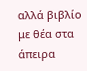αλλά βιβλίο με θέα στα άπειρα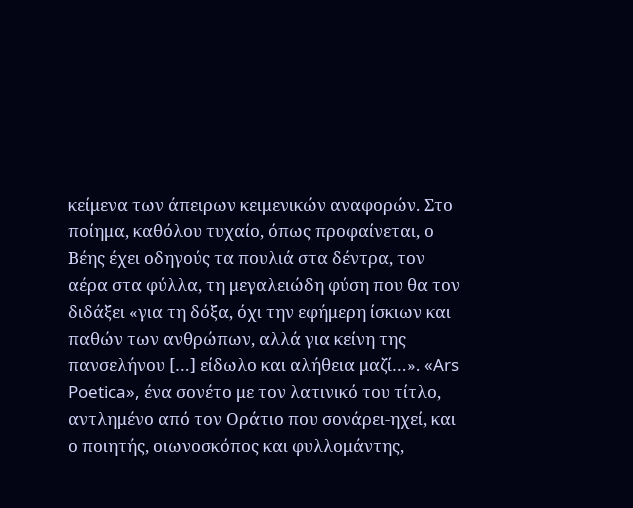κείμενα των άπειρων κειμενικών αναφορών. Στο ποίημα, καθόλου τυχαίο, όπως προφαίνεται, ο Βέης έχει οδηγούς τα πουλιά στα δέντρα, τον αέρα στα φύλλα, τη μεγαλειώδη φύση που θα τον διδάξει «για τη δόξα, όχι την εφήμερη ίσκιων και παθών των ανθρώπων, αλλά για κείνη της πανσελήνου […] είδωλο και αλήθεια μαζί…». «Ars Poetica», ένα σονέτο με τον λατινικό του τίτλο, αντλημένο από τον Οράτιο που σονάρει-ηχεί, και ο ποιητής, οιωνοσκόπος και φυλλομάντης,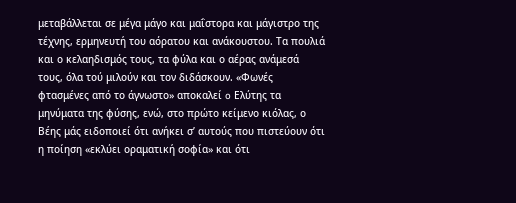μεταβάλλεται σε μέγα μάγο και μαΐστορα και μάγιστρο της τέχνης, ερμηνευτή του αόρατου και ανάκουστου. Τα πουλιά και ο κελαηδισμός τους, τα φύλα και ο αέρας ανάμεσά τους, όλα τού μιλούν και τον διδάσκουν. «Φωνές φτασμένες από το άγνωστο» αποκαλεί o Ελύτης τα μηνύματα της φύσης, ενώ, στο πρώτο κείμενο κιόλας, ο Βέης μάς ειδοποιεί ότι ανήκει σ’ αυτούς που πιστεύουν ότι η ποίηση «εκλύει οραματική σοφία» και ότι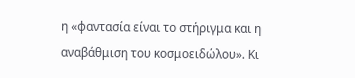η «φαντασία είναι το στήριγμα και η αναβάθμιση του κοσμοειδώλου». Κι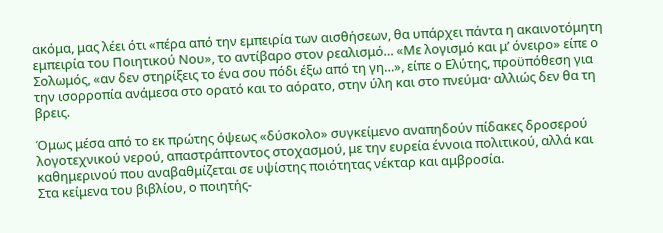ακόμα, μας λέει ότι «πέρα από την εμπειρία των αισθήσεων, θα υπάρχει πάντα η ακαινοτόμητη εμπειρία του Ποιητικού Νου», το αντίβαρο στον ρεαλισμό… «Με λογισμό και μ’ όνειρο» είπε ο Σολωμός, «αν δεν στηρίξεις το ένα σου πόδι έξω από τη γη…», είπε ο Ελύτης, προϋπόθεση για την ισορροπία ανάμεσα στο ορατό και το αόρατο, στην ύλη και στο πνεύμα· αλλιώς δεν θα τη βρεις.

Όμως μέσα από το εκ πρώτης όψεως «δύσκολο» συγκείμενο αναπηδούν πίδακες δροσερού λογοτεχνικού νερού, απαστράπτοντος στοχασμού, με την ευρεία έννοια πολιτικού, αλλά και καθημερινού που αναβαθμίζεται σε υψίστης ποιότητας νέκταρ και αμβροσία.
Στα κείμενα του βιβλίου, ο ποιητής-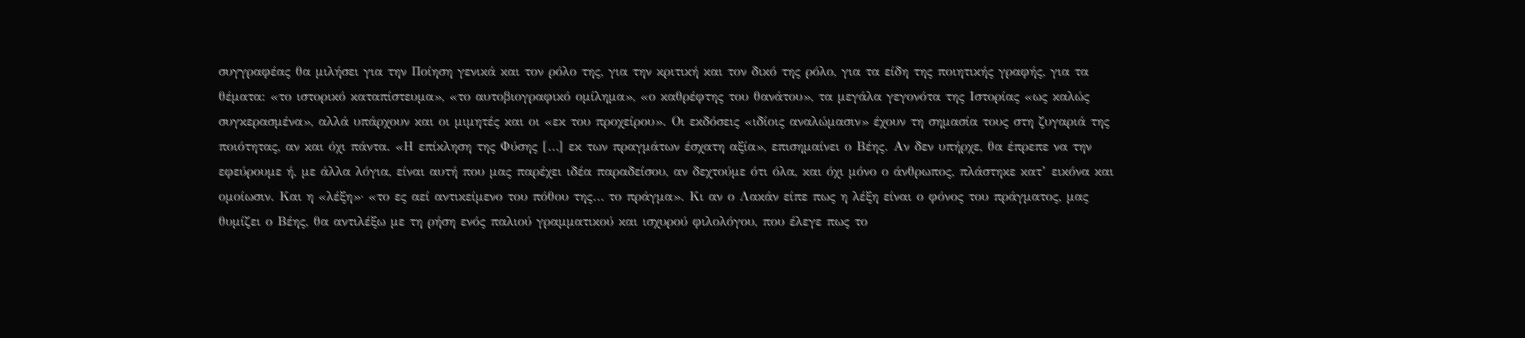συγγραφέας θα μιλήσει για την Ποίηση γενικά και τον ρόλο της, για την κριτική και τον δικό της ρόλο, για τα είδη της ποιητικής γραφής, για τα θέματα: «το ιστορικό καταπίστευμα», «το αυτοβιογραφικό ομίλημα», «ο καθρέφτης του θανάτου», τα μεγάλα γεγονότα της Ιστορίας «ως καλώς συγκερασμένα», αλλά υπάρχουν και οι μιμητές και οι «εκ του προχείρου». Οι εκδόσεις «ιδίοις αναλώμασιν» έχουν τη σημασία τους στη ζυγαριά της ποιότητας, αν και όχι πάντα. «Η επίκληση της Φύσης […] εκ των πραγμάτων έσχατη αξία», επισημαίνει ο Βέης. Αν δεν υπήρχε, θα έπρεπε να την εφεύρουμε ή, με άλλα λόγια, είναι αυτή που μας παρέχει ιδέα παραδείσου, αν δεχτούμε ότι όλα, και όχι μόνο ο άνθρωπος, πλάστηκε κατ’ εικόνα και ομοίωσιν. Και η «λέξη»· «το ες αεί αντικείμενο του πόθου της… το πράγμα». Κι αν ο Λακάν είπε πως η λέξη είναι ο φόνος του πράγματος, μας θυμίζει ο Βέης, θα αντιλέξω με τη ρήση ενός παλιού γραμματικού και ισχυρού φιλολόγου, που έλεγε πως το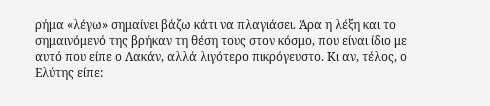ρήμα «λέγω» σημαίνει βάζω κάτι να πλαγιάσει. Άρα η λέξη και το σημαινόμενό της βρήκαν τη θέση τους στον κόσμο, που είναι ίδιο με αυτό που είπε ο Λακάν, αλλά λιγότερο πικρόγευστο. Κι αν, τέλος, ο Ελύτης είπε: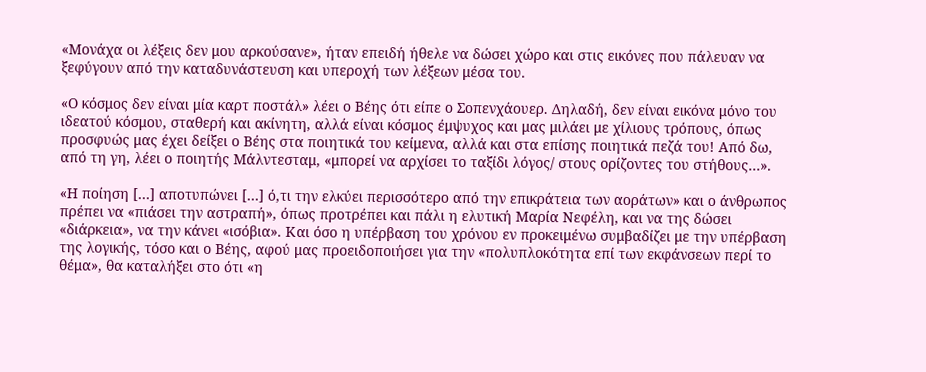«Μονάχα οι λέξεις δεν μου αρκούσανε», ήταν επειδή ήθελε να δώσει χώρο και στις εικόνες που πάλευαν να ξεφύγουν από την καταδυνάστευση και υπεροχή των λέξεων μέσα του.

«Ο κόσμος δεν είναι μία καρτ ποστάλ» λέει ο Βέης ότι είπε ο Σοπενχάουερ. Δηλαδή, δεν είναι εικόνα μόνο του ιδεατού κόσμου, σταθερή και ακίνητη, αλλά είναι κόσμος έμψυχος και μας μιλάει με χίλιους τρόπους, όπως προσφυώς μας έχει δείξει ο Βέης στα ποιητικά του κείμενα, αλλά και στα επίσης ποιητικά πεζά του! Από δω, από τη γη, λέει ο ποιητής Μάλντεσταμ, «μπορεί να αρχίσει το ταξίδι λόγος/ στους ορίζοντες του στήθους…».

«Η ποίηση […] αποτυπώνει […] ό,τι την ελκύει περισσότερο από την επικράτεια των αοράτων» και ο άνθρωπος πρέπει να «πιάσει την αστραπή», όπως προτρέπει και πάλι η ελυτική Μαρία Νεφέλη, και να της δώσει «διάρκεια», να την κάνει «ισόβια». Και όσο η υπέρβαση του χρόνου εν προκειμένω συμβαδίζει με την υπέρβαση της λογικής, τόσο και ο Βέης, αφού μας προειδοποιήσει για την «πολυπλοκότητα επί των εκφάνσεων περί το θέμα», θα καταλήξει στο ότι «η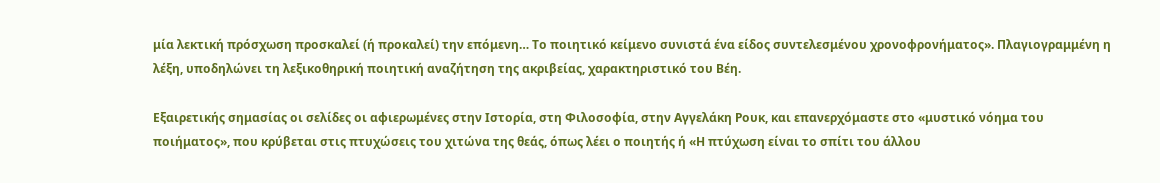μία λεκτική πρόσχωση προσκαλεί (ή προκαλεί) την επόμενη… Το ποιητικό κείμενο συνιστά ένα είδος συντελεσμένου χρονοφρονήματος». Πλαγιογραμμένη η λέξη, υποδηλώνει τη λεξικοθηρική ποιητική αναζήτηση της ακριβείας, χαρακτηριστικό του Βέη.

Εξαιρετικής σημασίας οι σελίδες οι αφιερωμένες στην Ιστορία, στη Φιλοσοφία, στην Αγγελάκη Ρουκ, και επανερχόμαστε στο «μυστικό νόημα του ποιήματος», που κρύβεται στις πτυχώσεις του χιτώνα της θεάς, όπως λέει ο ποιητής ή «Η πτύχωση είναι το σπίτι του άλλου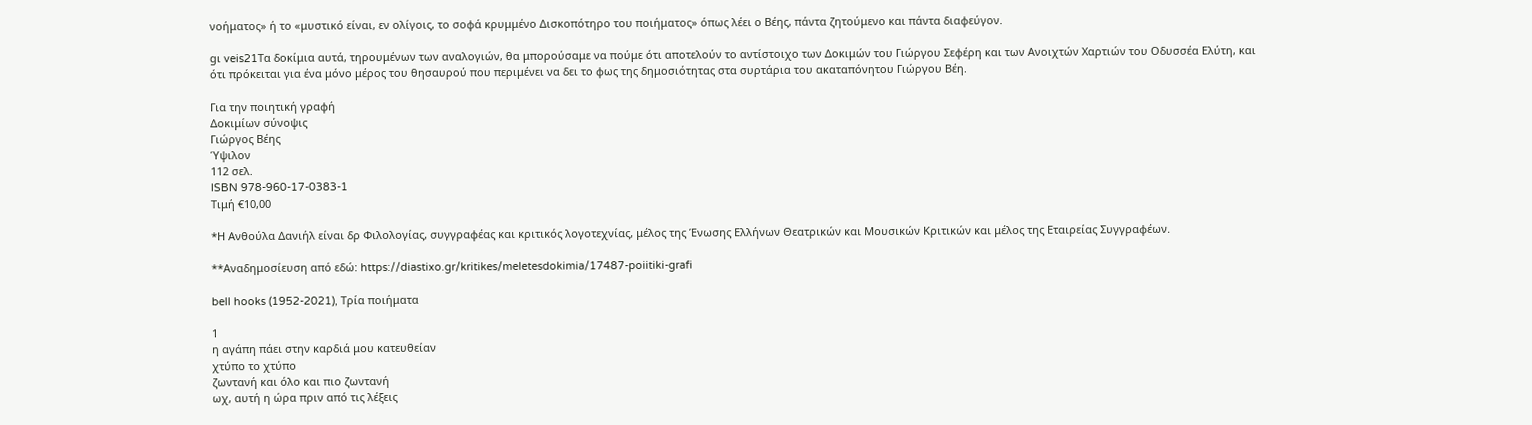νοήματος» ή το «μυστικό είναι, εν ολίγοις, το σοφά κρυμμένο Δισκοπότηρο του ποιήματος» όπως λέει ο Βέης, πάντα ζητούμενο και πάντα διαφεύγον.

gι veis21Τα δοκίμια αυτά, τηρουμένων των αναλογιών, θα μπορούσαμε να πούμε ότι αποτελούν το αντίστοιχο των Δοκιμών του Γιώργου Σεφέρη και των Ανοιχτών Χαρτιών του Οδυσσέα Ελύτη, και ότι πρόκειται για ένα μόνο μέρος του θησαυρού που περιμένει να δει το φως της δημοσιότητας στα συρτάρια του ακαταπόνητου Γιώργου Βέη.

Για την ποιητική γραφή
Δοκιμίων σύνοψις
Γιώργος Βέης
Ύψιλον
112 σελ.
ISBN 978-960-17-0383-1
Τιμή €10,00

*Η Ανθούλα Δανιήλ είναι δρ Φιλολογίας, συγγραφέας και κριτικός λογοτεχνίας, μέλος της Ένωσης Ελλήνων Θεατρικών και Μουσικών Κριτικών και μέλος της Εταιρείας Συγγραφέων.

**Αναδημοσίευση από εδώ: https://diastixo.gr/kritikes/meletesdokimia/17487-poiitiki-grafi

bell hooks (1952-2021), Τρία ποιήματα

1
η αγάπη πάει στην καρδιά μου κατευθείαν
χτύπο το χτύπο
ζωντανή και όλο και πιο ζωντανή
ωχ, αυτή η ώρα πριν από τις λέξεις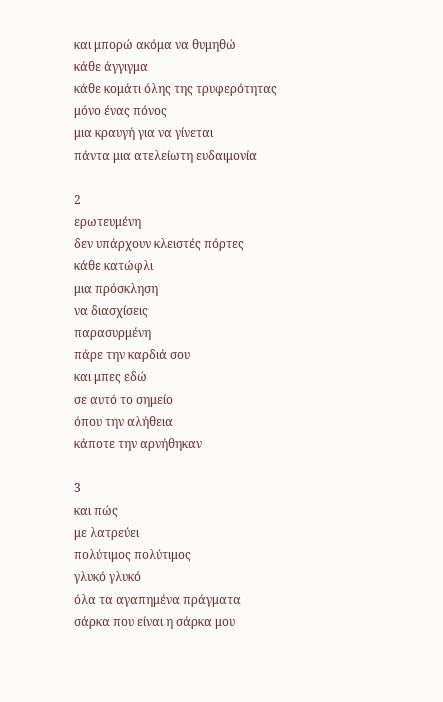και μπορώ ακόμα να θυμηθώ
κάθε άγγιγμα
κάθε κομάτι όλης της τρυφερότητας
μόνο ένας πόνος
μια κραυγή για να γίνεται
πάντα μια ατελείωτη ευδαιμονία

2
ερωτευμένη
δεν υπάρχουν κλειστές πόρτες
κάθε κατώφλι
μια πρόσκληση
να διασχίσεις
παρασυρμένη
πάρε την καρδιά σου
και μπες εδώ
σε αυτό το σημείο
όπου την αλήθεια
κάποτε την αρνήθηκαν

3
και πώς
με λατρεύει
πολύτιμος πολύτιμος
γλυκό γλυκό
όλα τα αγαπημένα πράγματα
σάρκα που είναι η σάρκα μου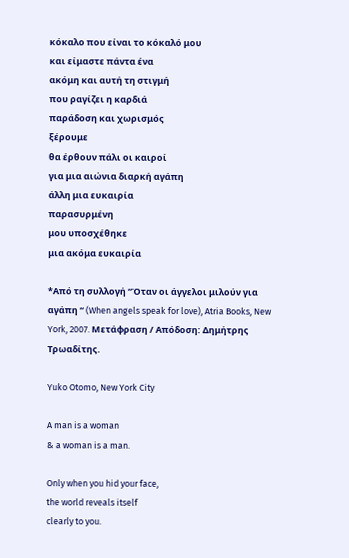κόκαλο που είναι το κόκαλό μου
και είμαστε πάντα ένα
ακόμη και αυτή τη στιγμή
που ραγίζει η καρδιά
παράδοση και χωρισμός
ξέρουμε
θα έρθουν πάλι οι καιροί
για μια αιώνια διαρκή αγάπη
άλλη μια ευκαιρία
παρασυρμένη
μου υποσχέθηκε
μια ακόμα ευκαιρία

*Από τη συλλογή “Όταν οι άγγελοι μιλούν για αγάπη “ (When angels speak for love), Atria Books, New York, 2007. Μετάφραση / Απόδοση: Δημήτρης Τρωαδίτης.

Yuko Otomo, New York City

A man is a woman
& a woman is a man.

Only when you hid your face,
the world reveals itself
clearly to you.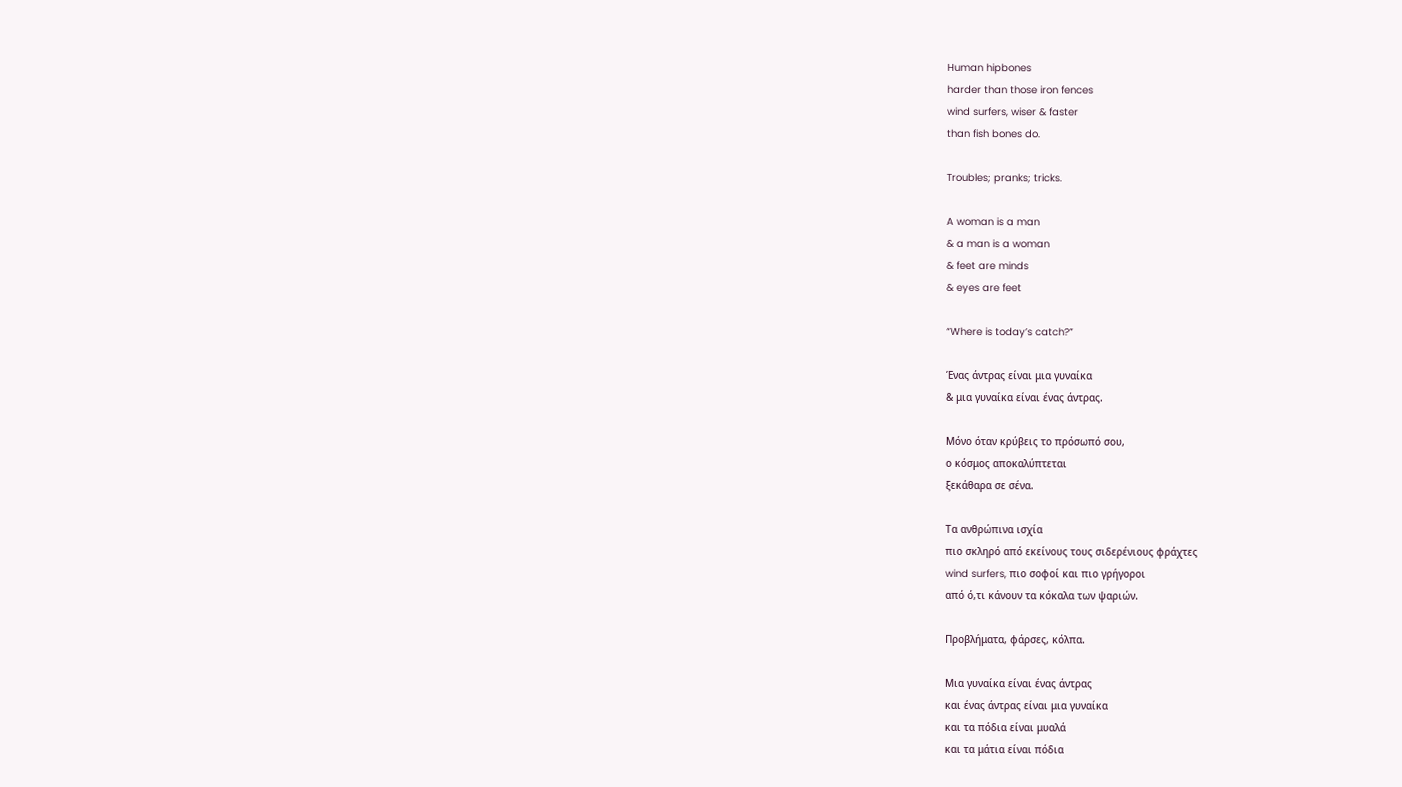Human hipbones
harder than those iron fences
wind surfers, wiser & faster
than fish bones do.

Troubles; pranks; tricks.

A woman is a man
& a man is a woman
& feet are minds
& eyes are feet

“Where is today’s catch?”

Ένας άντρας είναι μια γυναίκα
& μια γυναίκα είναι ένας άντρας.

Μόνο όταν κρύβεις το πρόσωπό σου,
ο κόσμος αποκαλύπτεται
ξεκάθαρα σε σένα.

Τα ανθρώπινα ισχία
πιο σκληρό από εκείνους τους σιδερένιους φράχτες
wind surfers, πιο σοφοί και πιο γρήγοροι
από ό,τι κάνουν τα κόκαλα των ψαριών.

Προβλήματα, φάρσες, κόλπα.

Μια γυναίκα είναι ένας άντρας
και ένας άντρας είναι μια γυναίκα
και τα πόδια είναι μυαλά
και τα μάτια είναι πόδια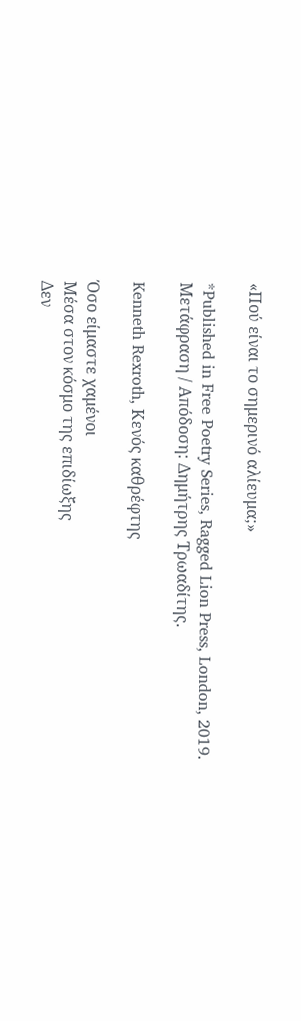«Πού είναι το σημερινό αλίευμα;»

*Published in Free Poetry Series, Ragged Lion Press, London, 2019.
Μετάφραση / Απόδοση: Δημήτρης Τρωαδίτης.

Kenneth Rexroth, Κενός καθρέφτης

Όσο είμαστε χαμένοι
Μέσα στον κόσμο της επιδίωξης
Δεν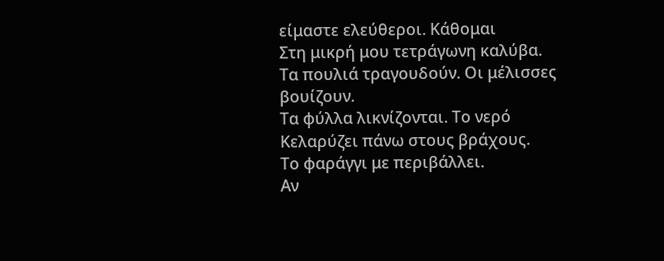είμαστε ελεύθεροι. Κάθομαι
Στη μικρή μου τετράγωνη καλύβα.
Τα πουλιά τραγουδούν. Οι μέλισσες βουίζουν.
Τα φύλλα λικνίζονται. Το νερό
Κελαρύζει πάνω στους βράχους.
Το φαράγγι με περιβάλλει.
Αν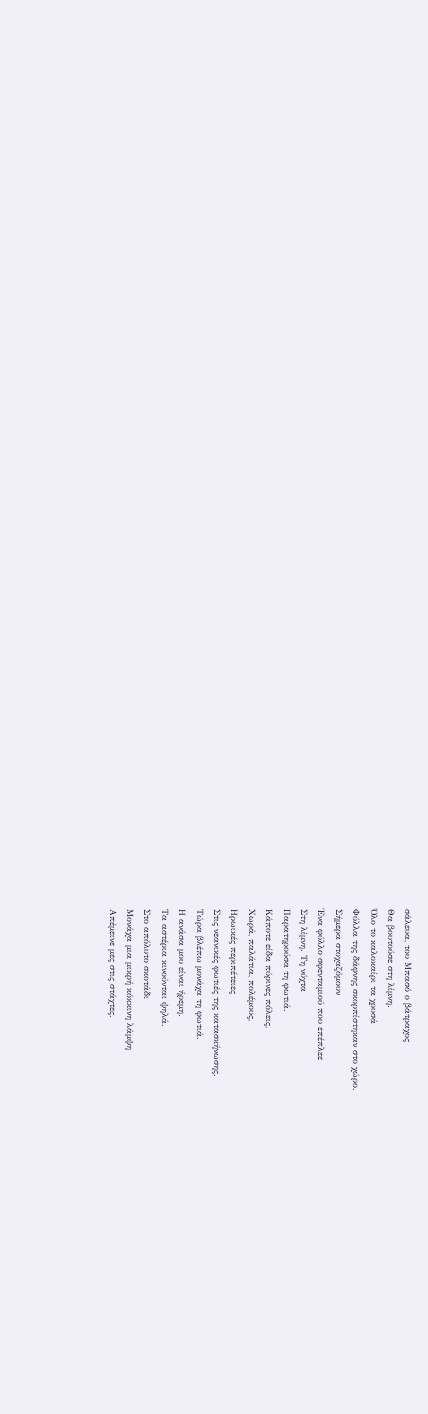σάλευα, του Μπασό ο βάτραχος
Θα βουτούσε στη λίμνη.
Όλο το καλοκαίρι τα χρυσά
Φύλλα της δάφνης σκορπίστηκαν στο χώρο.
Σήμερα στοχαζόμουν
Ένα φύλλο σφενταμιού που επέπλεε
Στη λίμνη. Τη νύχτα
Παρατηρούσα τη φωτιά.
Κάποτε είδα πύρινες πόλεις,
Χωρά, παλάτια, πολέμους,
Ηρωικές περιπέτειες
Στις νεανικές φωτιές της κατασκήνωσης.
Τώρα βλέπω μονάχα τη φωτιά.
Η ανάσα μου είναι ήρεμη.
Τα αστέρια κινούνται ψηλά.
Στο απόλυτο σκοτάδι
Μονάχα μια μικρή κόκκινη λάμψη
Απέμεινε μες στις στάχτες.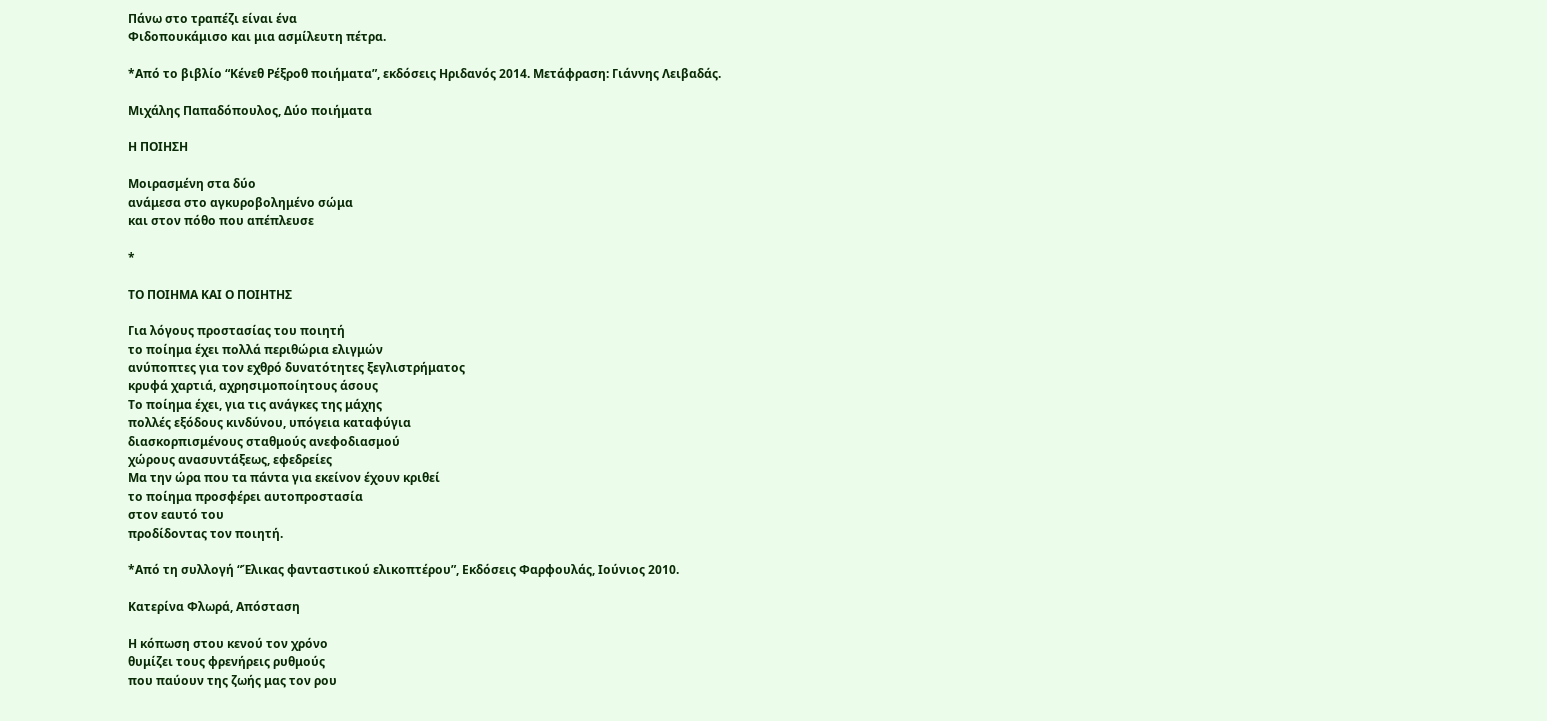Πάνω στο τραπέζι είναι ένα
Φιδοπουκάμισο και μια ασμίλευτη πέτρα.

*Από το βιβλίο “Κένεθ Ρέξροθ ποιήματα”, εκδόσεις Ηριδανός 2014. Μετάφραση: Γιάννης Λειβαδάς.

Μιχάλης Παπαδόπουλος, Δύο ποιήματα

Η ΠΟΙΗΣΗ

Μοιρασμένη στα δύο
ανάμεσα στο αγκυροβολημένο σώμα
και στον πόθο που απέπλευσε

*

ΤΟ ΠΟΙΗΜΑ ΚΑΙ Ο ΠΟΙΗΤΗΣ

Για λόγους προστασίας του ποιητή
το ποίημα έχει πολλά περιθώρια ελιγμών
ανύποπτες για τον εχθρό δυνατότητες ξεγλιστρήματος
κρυφά χαρτιά, αχρησιμοποίητους άσους
Το ποίημα έχει, για τις ανάγκες της μάχης
πολλές εξόδους κινδύνου, υπόγεια καταφύγια
διασκορπισμένους σταθμούς ανεφοδιασμού
χώρους ανασυντάξεως, εφεδρείες
Μα την ώρα που τα πάντα για εκείνον έχουν κριθεί
το ποίημα προσφέρει αυτοπροστασία
στον εαυτό του
προδίδοντας τον ποιητή.

*Από τη συλλογή “Έλικας φανταστικού ελικοπτέρου”, Εκδόσεις Φαρφουλάς, Ιούνιος 2010.

Κατερίνα Φλωρά, Απόσταση

Η κόπωση στου κενού τον χρόνο
θυμίζει τους φρενήρεις ρυθμούς
που παύουν της ζωής μας τον ρου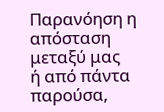Παρανόηση η απόσταση μεταξύ μας
ή από πάντα παρούσα,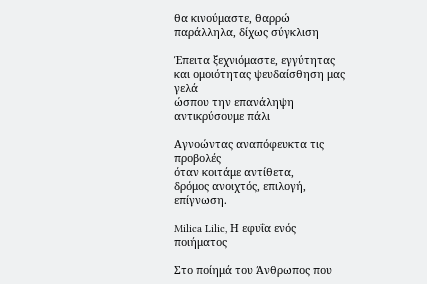θα κινούμαστε, θαρρώ παράλληλα, δίχως σύγκλιση

Έπειτα ξεχνιόμαστε, εγγύτητας και ομοιότητας ψευδαίσθηση μας γελά
ώσπου την επανάληψη αντικρύσουμε πάλι

Αγνοώντας αναπόφευκτα τις προβολές
όταν κοιτάμε αντίθετα,
δρόμος ανοιχτός, επιλογή, επίγνωση.

Milica Lilic, Η εφυΐα ενός ποιήματος

Στο ποίημά του Άνθρωπος που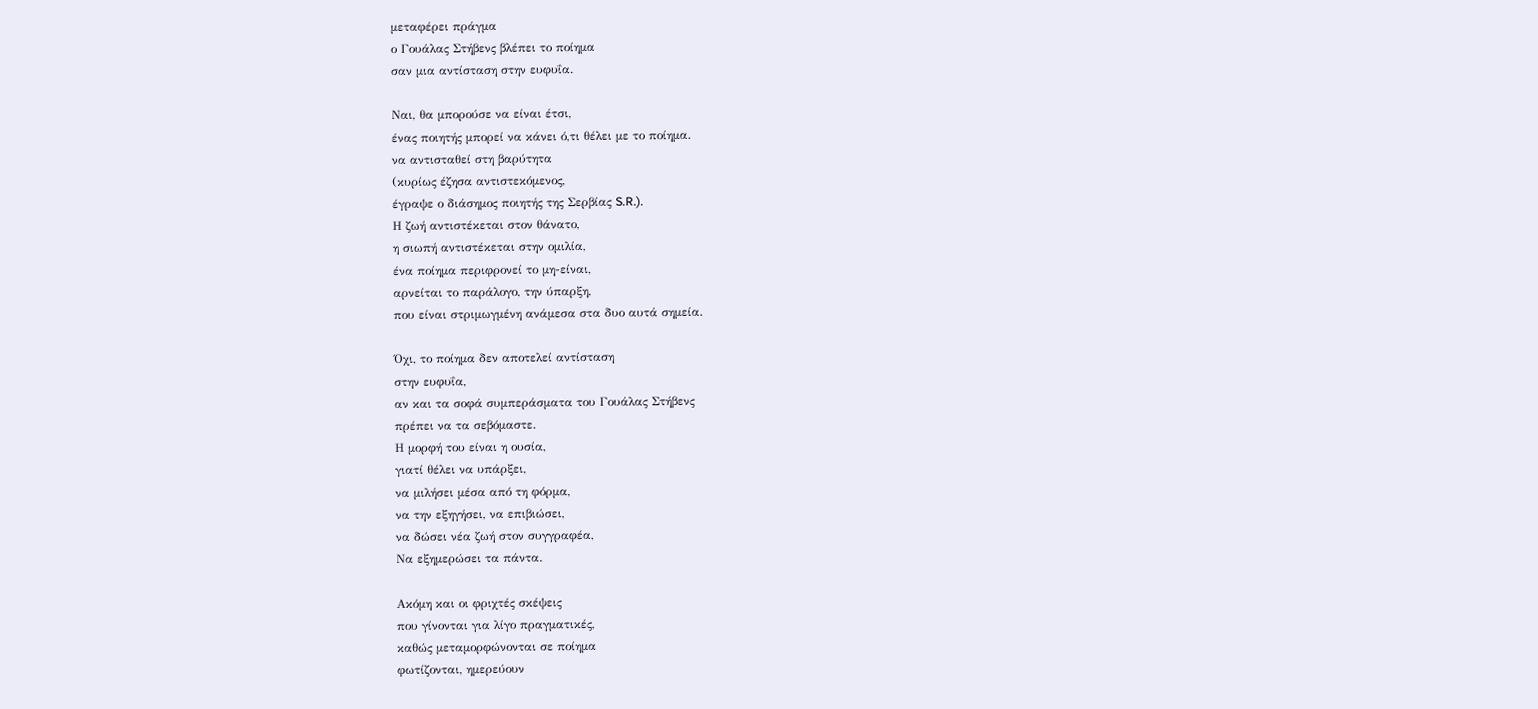μεταφέρει πράγμα
ο Γουάλας Στήβενς βλέπει το ποίημα
σαν μια αντίσταση στην ευφυΐα.

Ναι, θα μπορούσε να είναι έτσι,
ένας ποιητής μπορεί να κάνει ό,τι θέλει με το ποίημα.
να αντισταθεί στη βαρύτητα
(κυρίως έζησα αντιστεκόμενος,
έγραψε ο διάσημος ποιητής της Σερβίας S.R.).
Η ζωή αντιστέκεται στον θάνατο,
η σιωπή αντιστέκεται στην ομιλία,
ένα ποίημα περιφρονεί το μη-είναι,
αρνείται το παράλογο, την ύπαρξη,
που είναι στριμωγμένη ανάμεσα στα δυο αυτά σημεία.

Όχι, το ποίημα δεν αποτελεί αντίσταση
στην ευφυΐα,
αν και τα σοφά συμπεράσματα του Γουάλας Στήβενς
πρέπει να τα σεβόμαστε.
Η μορφή του είναι η ουσία,
γιατί θέλει να υπάρξει,
να μιλήσει μέσα από τη φόρμα,
να την εξηγήσει, να επιβιώσει,
να δώσει νέα ζωή στον συγγραφέα,
Να εξημερώσει τα πάντα.

Ακόμη και οι φριχτές σκέψεις
που γίνονται για λίγο πραγματικές,
καθώς μεταμορφώνονται σε ποίημα
φωτίζονται, ημερεύουν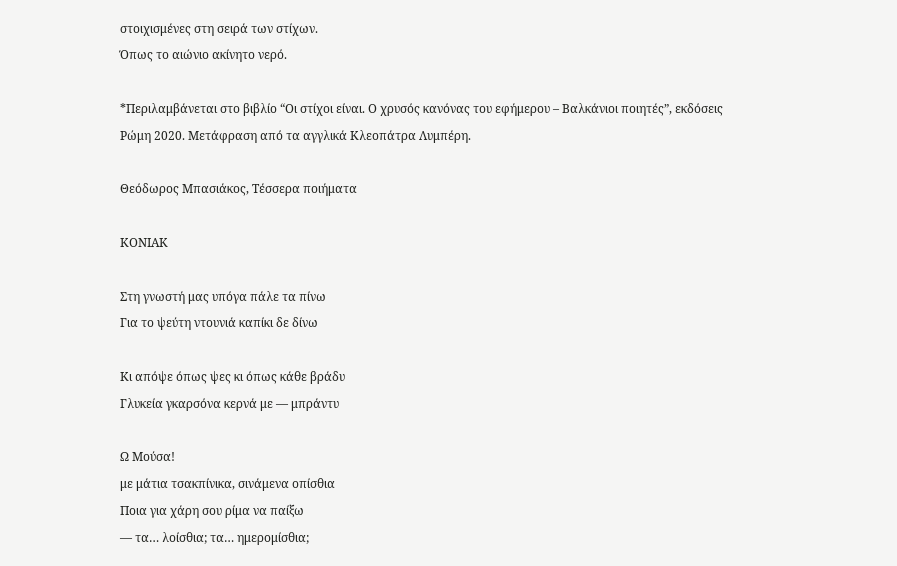στοιχισμένες στη σειρά των στίχων.
Όπως το αιώνιο ακίνητο νερό.

*Περιλαμβάνεται στο βιβλίο “Οι στίχοι είναι. Ο χρυσός κανόνας του εφήμερου – Βαλκάνιοι ποιητές”, εκδόσεις Ρώμη 2020. Μετάφραση από τα αγγλικά Κλεοπάτρα Λυμπέρη.

Θεόδωρος Μπασιάκος, Τέσσερα ποιήματα

ΚΟΝΙΑΚ

Στη γνωστή μας υπόγα πάλε τα πίνω
Για το ψεύτη ντουνιά καπίκι δε δίνω

Κι απόψε όπως ψες κι όπως κάθε βράδυ
Γλυκεία γκαρσόνα κερνά με — μπράντυ

Ω Μούσα!
με μάτια τσακπίνικα, σινάμενα οπίσθια
Ποια για χάρη σου ρίμα να παίξω
— τα… λοίσθια; τα… ημερομίσθια;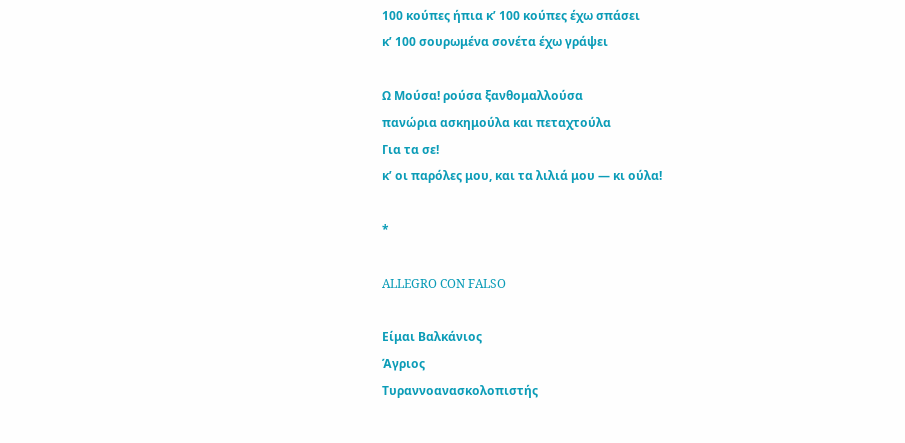100 κούπες ήπια κ’ 100 κούπες έχω σπάσει
κ’ 100 σουρωμένα σονέτα έχω γράψει

Ω Μούσα! ρούσα ξανθομαλλούσα
πανώρια ασκημούλα και πεταχτούλα
Για τα σε!
κ’ οι παρόλες μου, και τα λιλιά μου — κι ούλα!

*

ALLEGRO CON FALSO

Είμαι Βαλκάνιος
Άγριος
Τυραννοανασκολοπιστής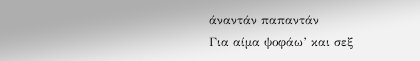άναντάν παπαντάν
Για αίμα ψοφάω’ και σεξ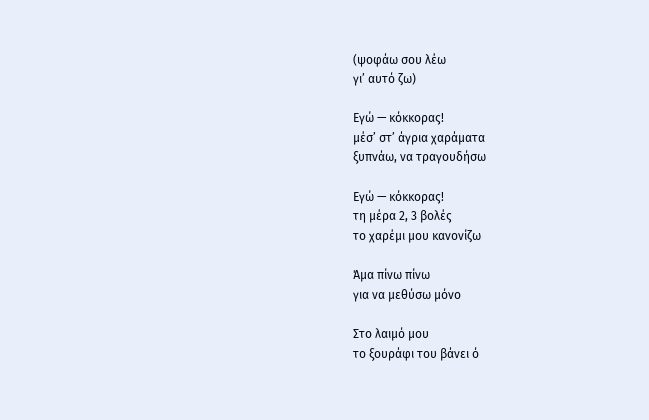(ψοφάω σου λέω
γι’ αυτό ζω)

Εγώ — κόκκορας!
μέσ’ στ’ άγρια χαράματα
ξυπνάω, να τραγουδήσω

Εγώ — κόκκορας!
τη μέρα 2, 3 βολές
το χαρέμι μου κανονίζω

Άμα πίνω πίνω
για να μεθύσω μόνο

Στο λαιμό μου
το ξουράφι του βάνει ό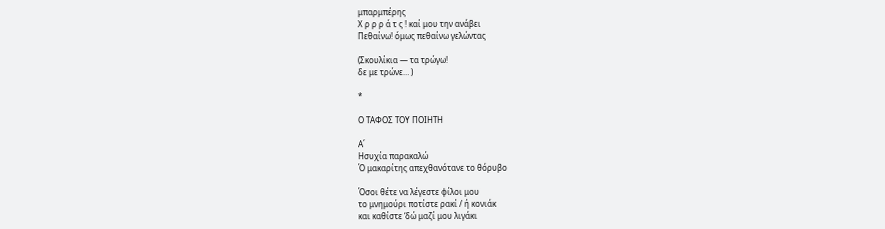μπαρμπέρης
Χ ρ ρ ρ ά τ ς ! καί μου την ανάβει
Πεθαίνω! όμως πεθαίνω γελώντας

(Σκουλίκια — τα τρώγω!
δε με τρώνε… )

*

Ο ΤΑΦΟΣ ΤΟΥ ΠΟΙΗΤΗ

Α΄
Ησυχία παρακαλώ
Ό μακαρίτης απεχθανότανε το θόρυβο

Όσοι θέτε να λέγεστε φίλοι μου
το μνημούρι ποτίστε ρακί / ή κονιάκ
και καθίστε ‘δώ μαζί μου λιγάκι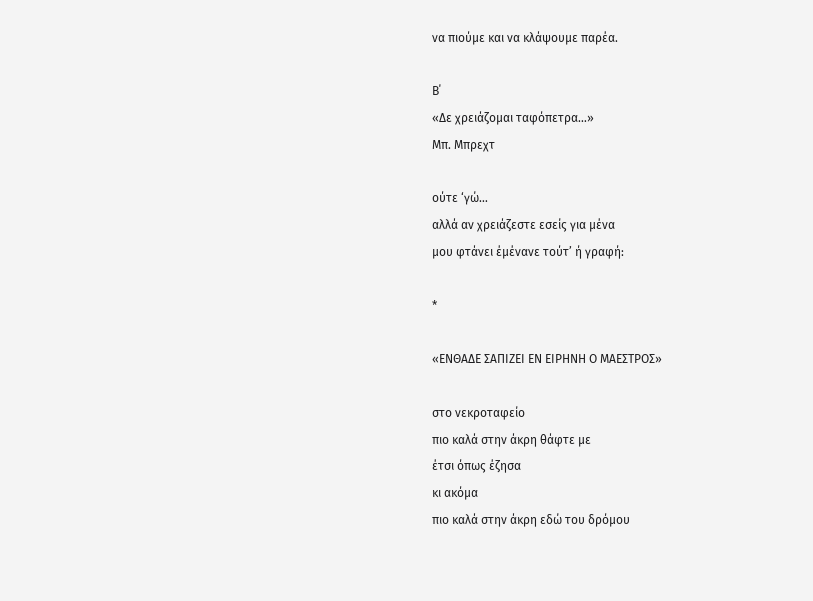να πιούμε και να κλάψουμε παρέα.

Β΄
«Δε χρειάζομαι ταφόπετρα…»
Μπ. Μπρεχτ

ούτε ‘γώ…
αλλά αν χρειάζεστε εσείς για μένα
μου φτάνει έμένανε τούτ’ ή γραφή:

*

«ΕΝΘΑΔΕ ΣΑΠΙΖΕΙ ΕΝ ΕΙΡΗΝΗ Ο ΜΑΕΣΤΡΟΣ»

στο νεκροταφείο
πιο καλά στην άκρη θάφτε με
έτσι όπως έζησα
κι ακόμα
πιο καλά στην άκρη εδώ του δρόμου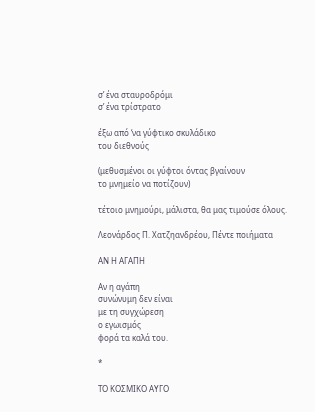σ’ ένα σταυροδρόμι
σ’ ένα τρίστρατο

έξω από ‘να γύφτικο σκυλάδικο
του διεθνούς

(μεθυσμένοι οι γύφτοι όντας βγαίνουν
το μνημείο να ποτίζουν)

τέτοιο μνημούρι, μάλιστα, θα μας τιμούσε όλους.

Λεονάρδος Π. Χατζηανδρέου, Πέντε ποιήματα

ΑΝ Η ΑΓΑΠΗ

Αν η αγάπη
συνώνυμη δεν είναι
με τη συγχώρεση
ο εγωισμός
φορά τα καλά του.

*

ΤΟ ΚΟΣΜΙΚΟ ΑΥΓΟ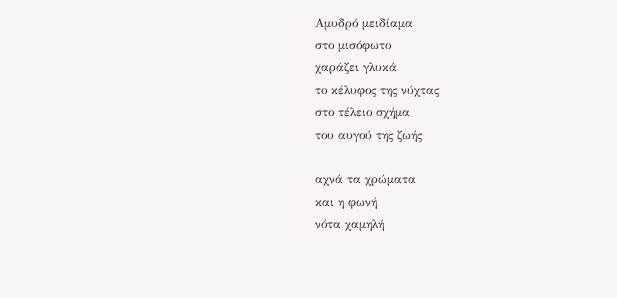Αμυδρό μειδίαμα
στο μισόφωτο
χαράζει γλυκά
το κέλυφος της νύχτας
στο τέλειο σχήμα
του αυγού της ζωής

αχνά τα χρώματα
και η φωνή
νότα χαμηλή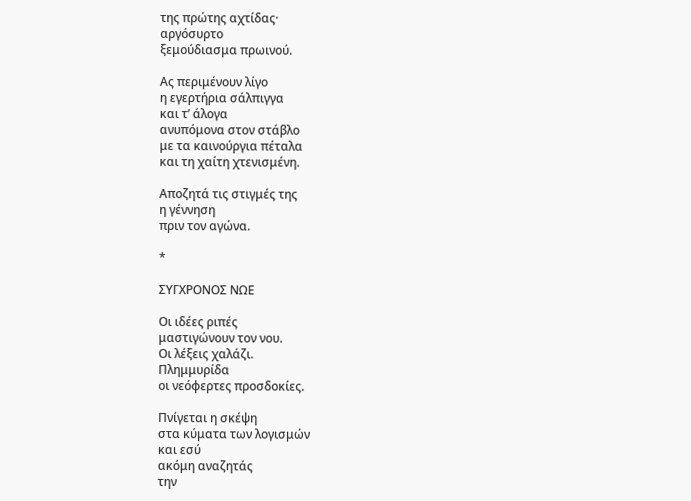της πρώτης αχτίδας·
αργόσυρτο
ξεμούδιασμα πρωινού.

Ας περιμένουν λίγο
η εγερτήρια σάλπιγγα
και τ’ άλογα
ανυπόμονα στον στάβλο
με τα καινούργια πέταλα
και τη χαίτη χτενισμένη.

Αποζητά τις στιγμές της
η γέννηση
πριν τον αγώνα.

*

ΣΥΓΧΡΟΝΟΣ ΝΩΕ

Οι ιδέες ριπές
μαστιγώνουν τον νου.
Οι λέξεις χαλάζι.
Πλημμυρίδα
οι νεόφερτες προσδοκίες.

Πνίγεται η σκέψη
στα κύματα των λογισμών
και εσύ
ακόμη αναζητάς
την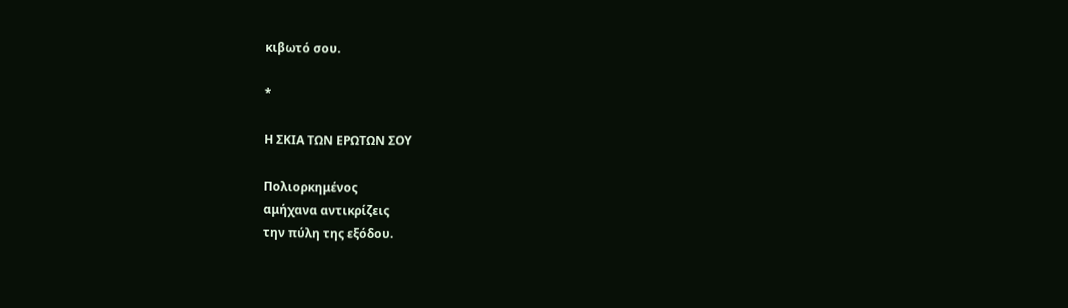κιβωτό σου.

*

Η ΣΚΙΑ ΤΩΝ ΕΡΩΤΩΝ ΣΟΥ

Πολιορκημένος
αμήχανα αντικρίζεις
την πύλη της εξόδου.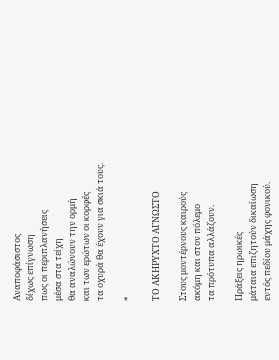Αναποφάσιστος
δίχως επίγνωση
πως οι περιπλανήσεις
μέσα στα τείχη
θα αναλώνουν την ορμή
και των ερώτων οι κορφές
τα οχυρά θα έχουν για σκιά τους.

*

ΤΟ ΑΚΗΡΥΧΤΟ ΑΓΝΩΣΤΟ

Στους μοντέρνους καιρούς
ακόμη και στον πόλεμο
τα πρότυπα αλλάζουν.

Πράξεις ηρωικές
μάταια επιζητούν δικαίωση
εντός πεδίου μάχης φονικού.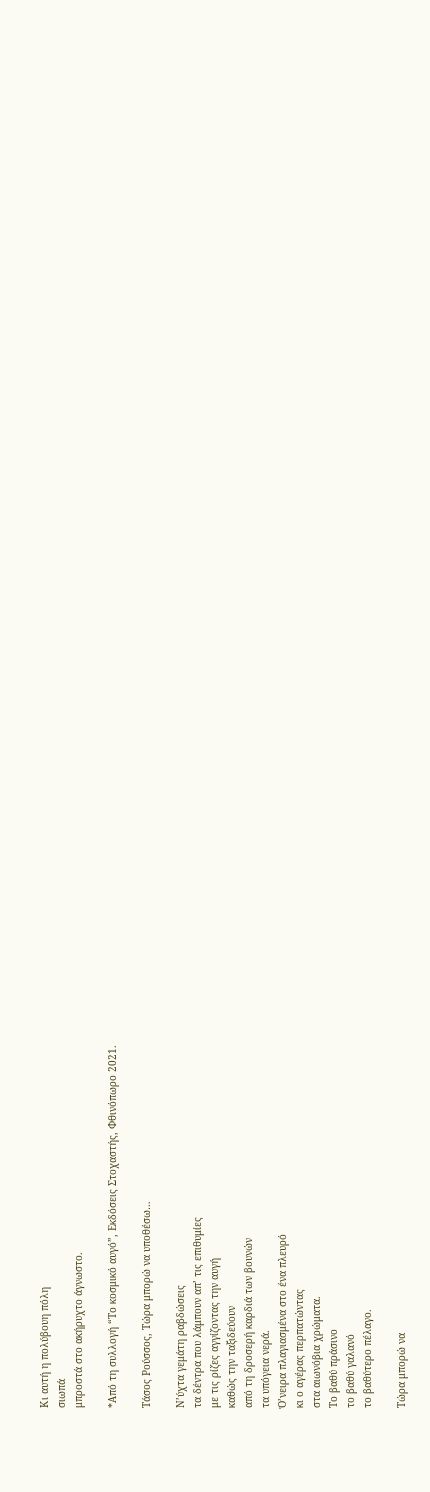Κι αυτή η πολύβουη πόλη
σιωπά
μπροστά στο ακήρυχτο άγνωστο.

*Από τη συλλογή “Το κοσμικό αυγό”, Εκδόσεις Στοχαστής, Φθινόπωρο 2021.

Τάσος Ρούσσος, Τώρα μπορώ να υποθέσω…

Ν’ύχτα γεμάτη ραβδώσεις
τα δέντρα που λάμπουν απ’ τις επιθυμίες
με τις ρίζες αγγίζοντας την αυγή
καθώς την ταξιδεύουν
από τη δροσερή καρδιά των βουνών
τα υπόγεια νερά.
Ό’νειρα πλαγιασμένα στο ένα πλευρό
κι ο αγέρας περπατώντας
στα αιωνόβια χρώματα.
Το βαθύ πράσινο
το βαθύ γαλανό
το βαθύτερο πέλαγο.

Τώρα μπορώ να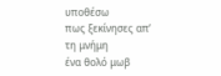υποθέσω
πως ξεκίνησες απ’ τη μνήμη
ένα θολό μωβ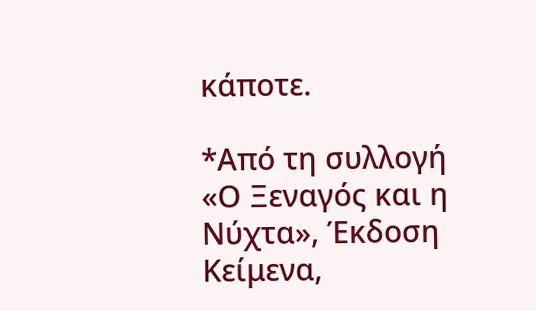κάποτε.

*Από τη συλλογή «Ο Ξεναγός και η Νύχτα», Έκδοση Κείμενα,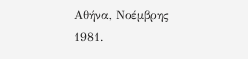Αθήνα, Νοέμβρης 1981.